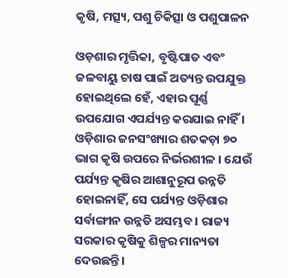କୃଷି, ମତ୍ସ୍ୟ, ପଶୁ ଚିକିତ୍ସା ଓ ପଶୁପାଳନ

ଓଡ଼ଶାର ମୃତ୍ତିକା, ବୃଷ୍ଟିପାତ ଏବଂ ଜଳବାୟୁ ଚାଷ ପାଇଁ ଅତ୍ୟନ୍ତ ଉପଯୁକ୍ତ ହୋଇଥିଲେ ହେଁ, ଏହାର ପୂର୍ଣ୍ଣ ଉପଯୋଗ ଏପର୍ଯ୍ୟନ୍ତ କରଯାଇ ନାହିଁ । ଓଡ଼ିଶାର ଜନସଂଖ୍ୟାର ଶତକଡ଼ା ୭୦ ଭାଗ କୃଷି ଉପରେ ନିର୍ଭରଶୀଳ । ଯେଉଁ ପର୍ଯ୍ୟନ୍ତ କୃଷିର ଆଶାନୁରୂପ ଉନ୍ନତି ହୋଇନାହିଁ, ସେ ପର୍ଯ୍ୟନ୍ତ ଓଡ଼ିଶାର ସର୍ବାଙ୍ଗୀନ ଉନ୍ନତି ଅସମ୍ଭବ । ରାଜ୍ୟ ସରକାର କୃଷିକୁ ଶିଳ୍ପର ମାନ୍ୟତା ଦେଉଛନ୍ତି ।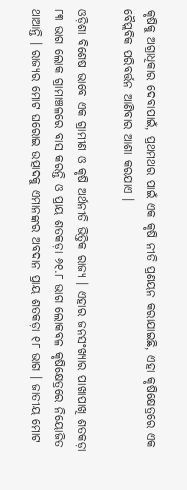କୃଷିକୁ ଅଗ୍ରାଧିକାର ଦେବାପାଇଁ, ପ୍ରଥମଥର ପାଇଁ ଏକ କୃଷି ନୀତି ପ୍ରଣୟନ କରାଯାଇଛି, ଏହା କୃଷିକ୍ଷେତ୍ରରେ ଏକ ବୈପ୍ଲବିକ ପରିବର୍ତ୍ତନ ଆଣିବାର ଆଶା କରଯାଏ ।

ଓଡ଼ିଶା ବିଶେଷ ଭାବେ ଏକ ଗ୍ରାମୀଣ ଓ କୃଷି ଅର୍ଥନୀତି ଭିତ୍ତିକ ରାଜ୍ୟ । ଏହାର ଜନସଂଖ୍ୟାର ପାଖାପାଖି ଶତକଡ଼ା ୮୩ ଭାଗ ଲୋକ ଗ୍ରାମାଞ୍ଚଳରେ ବାସ କରନ୍ତି ଓ ପ୍ରାୟ ଶତକଡ଼ା ୬୧.୮ ଭାଗ ଲୋକବଳ କୃଷିକ୍ଷେତ୍ରରେ ନିୟୋଜିତ ଥାଆନ୍ତି । ରାଜ୍ୟର ମୋଟ ଘରୋଇ ଉତ୍ପାଦକୁ ଏମାନଙ୍କର ଅବଦାନ ପ୍ରାୟ ଶତକଡ଼ା ୧୮ ଭାଗ । ଜାତୀୟ ମୋଟ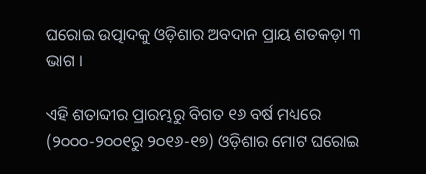ଘରୋଇ ଉତ୍ପାଦକୁ ଓଡ଼ିଶାର ଅବଦାନ ପ୍ରାୟ ଶତକଡ଼ା ୩ ଭାଗ ।

ଏହି ଶତାବ୍ଦୀର ପ୍ରାରମ୍ଭରୁ ବିଗତ ୧୬ ବର୍ଷ ମଧ୍ୟରେ (୨୦୦୦-୨୦୦୧ରୁ ୨୦୧୬-୧୭) ଓଡ଼ିଶାର ମୋଟ ଘରୋଇ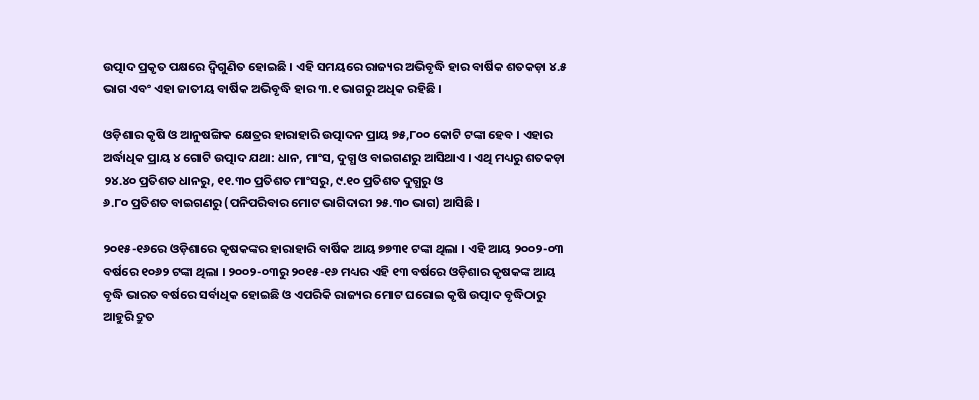ଉତ୍ପାଦ ପ୍ରକୃତ ପକ୍ଷରେ ଦ୍ୱିଗୁଣିତ ହୋଇଛି । ଏହି ସମୟରେ ରାଜ୍ୟର ଅଭିବୃଦ୍ଧି ହାର ବାର୍ଷିକ ଶତକଡ଼ା ୪.୫ ଭାଗ ଏବଂ ଏହା ଜାତୀୟ ବାର୍ଷିକ ଅଭିବୃଦ୍ଧି ହାର ୩.୧ ଭାଗରୁ ଅଧିକ ରହିଛି ।

ଓଡ଼ିଶାର କୃଷି ଓ ଆନୁଷଙ୍ଗିକ କ୍ଷେତ୍ରର ହାରାହାରି ଉତ୍ପାଦନ ପ୍ରାୟ ୭୫,୮୦୦ କୋଟି ଟଙ୍କା ହେବ । ଏହାର ଅର୍ଦ୍ଧାଧିକ ପ୍ରାୟ ୪ ଗୋଟି ଉତ୍ପାଦ ଯଥା: ଧାନ, ମାଂସ, ଦୁଗ୍ଧ ଓ ବାଇଗଣରୁ ଆସିଥାଏ । ଏଥି ମଧ୍ୟରୁ ଶତକଡ଼ା ୨୪.୪୦ ପ୍ରତିଶତ ଧାନରୁ, ୧୧.୩୦ ପ୍ରତିଶତ ମାଂସରୁ, ୯.୧୦ ପ୍ରତିଶତ ଦୁଗ୍ଧରୁ ଓ
୬.୮୦ ପ୍ରତିଶତ ବାଇଗଣରୁ (ପନିପରିବାର ମୋଟ ଭାଗିଦାରୀ ୨୫.୩୦ ଭାଗ) ଆସିଛି ।

୨୦୧୫-୧୬ରେ ଓଡ଼ିଶାରେ କୃଷକଙ୍କର ହାରାହାରି ବାର୍ଷିକ ଆୟ ୭୭୩୧ ଟଙ୍କା ଥିଲା । ଏହି ଆୟ ୨୦୦୨-୦୩ ବର୍ଷରେ ୧୦୬୨ ଟଙ୍କା ଥିଲା । ୨୦୦୨-୦୩ରୁ ୨୦୧୫-୧୬ ମଧ୍ୟର ଏହି ୧୩ ବର୍ଷରେ ଓଡ଼ିଶାର କୃଷକଙ୍କ ଆୟ ବୃଦ୍ଧି ଭାରତ ବର୍ଷରେ ସର୍ବାଧିକ ହୋଇଛି ଓ ଏପରିକି ରାଜ୍ୟର ମୋଟ ଘରୋଇ କୃଷି ଉତ୍ପାଦ ବୃଦ୍ଧିଠାରୁ ଆହୁରି ଦ୍ରୁତ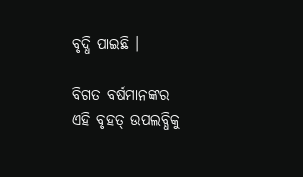ବୃଦ୍ଧି ପାଇଛି ।

ବିଗତ ବର୍ଷମାନଙ୍କର ଏହି ବୃହତ୍ ଉପଲବ୍ଧିକୁ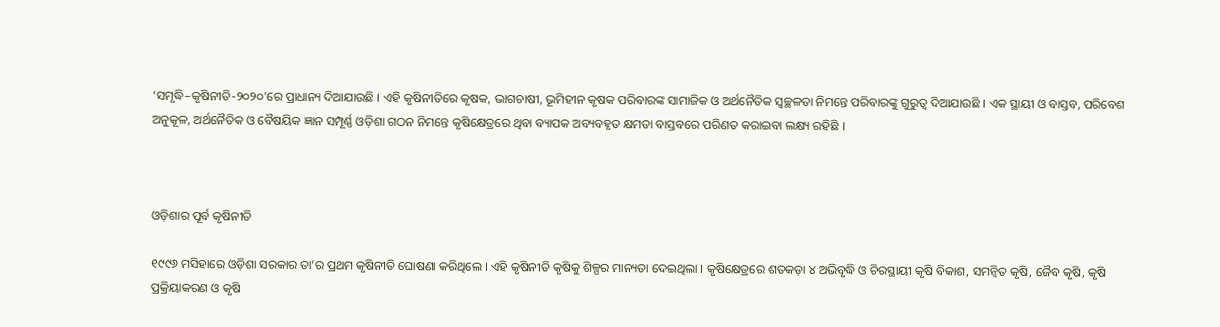‘ସମୃଦ୍ଧି–କୃଷିନୀତି-୨୦୨୦’ରେ ପ୍ରାଧାନ୍ୟ ଦିଆଯାଉଛି । ଏହି କୃଷିନୀତିରେ କୃଷକ, ଭାଗଚାଷୀ, ଭୂମିହୀନ କୃଷକ ପରିବାରଙ୍କ ସାମାଜିକ ଓ ଅର୍ଥନୈତିକ ସ୍ଵଚ୍ଛଳତା ନିମନ୍ତେ ପରିବାରଙ୍କୁ ଗୁରୁତ୍ଵ ଦିଆଯାଉଛି । ଏକ ସ୍ଥାୟୀ ଓ ବାସ୍ତବ, ପରିବେଶ ଅନୁକୂଳ, ଅର୍ଥନୈତିକ ଓ ବୈଷୟିକ ଜ୍ଞାନ ସମ୍ପୂର୍ଣ୍ଣ ଓଡ଼ିଶା ଗଠନ ନିମନ୍ତେ କୃଷିକ୍ଷେତ୍ରରେ ଥିବା ବ୍ୟାପକ ଅବ୍ୟବହୃତ କ୍ଷମତା ବାସ୍ତବରେ ପରିଣତ କରାଇବା ଲକ୍ଷ୍ୟ ରହିଛି ।



ଓଡ଼ିଶାର ପୂର୍ବ କୃଷିନୀତି

୧୯୯୬ ମସିହାରେ ଓଡ଼ିଶା ସରକାର ତା’ର ପ୍ରଥମ କୃଷିନୀତି ଘୋଷଣା କରିଥିଲେ । ଏହି କୃଷିନୀତି କୃଷିକୁ ଶିଳ୍ପର ମାନ୍ୟତା ଦେଇଥିଲା । କୃଷିକ୍ଷେତ୍ରରେ ଶତକଡ଼ା ୪ ଅଭିବୃଦ୍ଧି ଓ ଚିରସ୍ଥାୟୀ କୃଷି ବିକାଶ, ସମନ୍ୱିତ କୃଷି, ଜୈବ କୃଷି, କୃଷି ପ୍ରକ୍ରିୟାକରଣ ଓ କୃଷି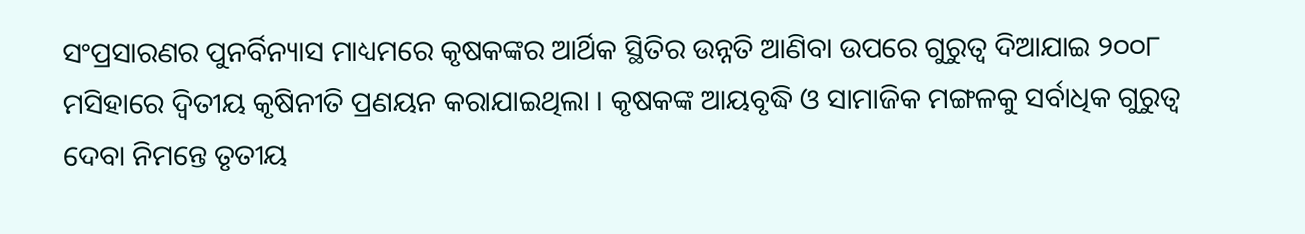ସଂପ୍ରସାରଣର ପୁନର୍ବିନ୍ୟାସ ମାଧ୍ୟମରେ କୃଷକଙ୍କର ଆର୍ଥିକ ସ୍ଥିତିର ଉନ୍ନତି ଆଣିବା ଉପରେ ଗୁରୁତ୍ଵ ଦିଆଯାଇ ୨୦୦୮ ମସିହାରେ ଦ୍ଵିତୀୟ କୃଷିନୀତି ପ୍ରଣୟନ କରାଯାଇଥିଲା । କୃଷକଙ୍କ ଆୟବୃଦ୍ଧି ଓ ସାମାଜିକ ମଙ୍ଗଳକୁ ସର୍ବାଧିକ ଗୁରୁତ୍ଵ ଦେବା ନିମନ୍ତେ ତୃତୀୟ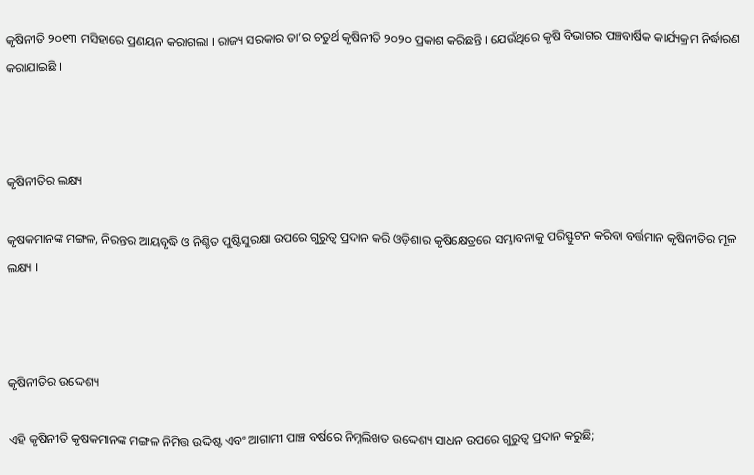କୃଷିନୀତି ୨୦୧୩ ମସିହାରେ ପ୍ରଣୟନ କରାଗଲା । ରାଜ୍ୟ ସରକାର ତା’ର ଚତୁର୍ଥ କୃଷିନୀତି ୨୦୨୦ ପ୍ରକାଶ କରିଛନ୍ତି । ଯେଉଁଥିରେ କୃଷି ବିଭାଗର ପଞ୍ଚବାର୍ଷିକ କାର୍ଯ୍ୟକ୍ରମ ନିର୍ଦ୍ଧାରଣ କରାଯାଇଛି ।



କୃଷିନୀତିର ଲକ୍ଷ୍ୟ

କୃଷକମାନଙ୍କ ମଙ୍ଗଳ, ନିରନ୍ତର ଆୟବୃଦ୍ଧି ଓ ନିଶ୍ଚିତ ପୁଷ୍ଟିସୁରକ୍ଷା ଉପରେ ଗୁରୁତ୍ଵ ପ୍ରଦାନ କରି ଓଡ଼ିଶାର କୃଷିକ୍ଷେତ୍ରରେ ସମ୍ଭାବନାକୁ ପରିସ୍ଫୁଟନ କରିବା ବର୍ତ୍ତମାନ କୃଷିନୀତିର ମୂଳ ଲକ୍ଷ୍ୟ ।



କୃଷିନୀତିର ଉଦ୍ଦେଶ୍ୟ

ଏହି କୃଷିନୀତି କୃଷକମାନଙ୍କ ମଙ୍ଗଳ ନିମିତ୍ତ ଉଦ୍ଦିଷ୍ଟ ଏବଂ ଆଗାମୀ ପାଞ୍ଚ ବର୍ଷରେ ନିମ୍ନଲିଖତ ଉଦ୍ଦେଶ୍ୟ ସାଧନ ଉପରେ ଗୁରୁତ୍ଵ ପ୍ରଦାନ କରୁଛି;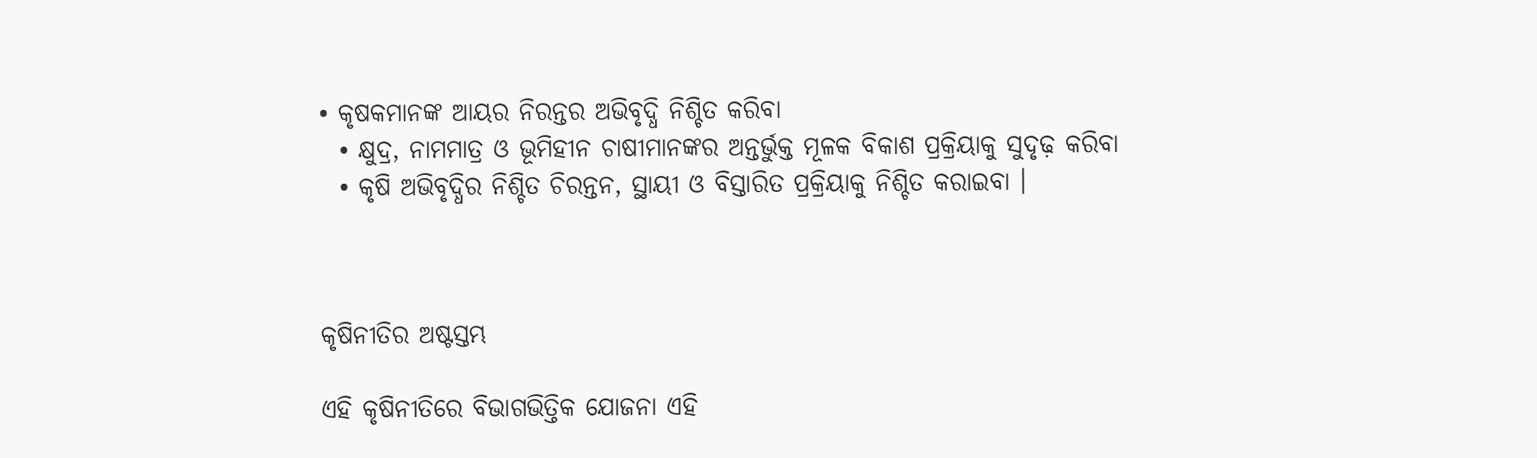• କୃଷକମାନଙ୍କ ଆୟର ନିରନ୍ତର ଅଭିବୃଦ୍ଧି ନିଶ୍ଚିତ କରିବା
  • କ୍ଷୁଦ୍ର, ନାମମାତ୍ର ଓ ଭୂମିହୀନ ଚାଷୀମାନଙ୍କର ଅନ୍ତର୍ଭୁକ୍ତ ମୂଳକ ବିକାଶ ପ୍ରକ୍ରିୟାକୁ ସୁଦୃଢ଼ କରିବା
  • କୃଷି ଅଭିବୃଦ୍ଧିର ନିଶ୍ଚିତ ଚିରନ୍ତନ, ସ୍ଥାୟୀ ଓ ବିସ୍ତାରିତ ପ୍ରକ୍ରିୟାକୁ ନିଶ୍ଚିତ କରାଇବା ।



କୃଷିନୀତିର ଅଷ୍ଟସ୍ତମ୍ଭ

ଏହି କୃଷିନୀତିରେ ବିଭାଗଭିତ୍ତିକ ଯୋଜନା ଏହି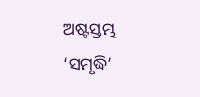ଅଷ୍ଟସ୍ତମ୍ଭ ‘ସମୃଦ୍ଧି’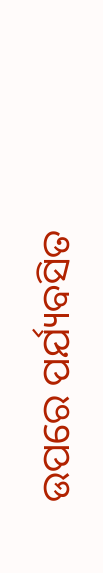ଉପରେ ପର୍ଯ୍ୟବସିତ